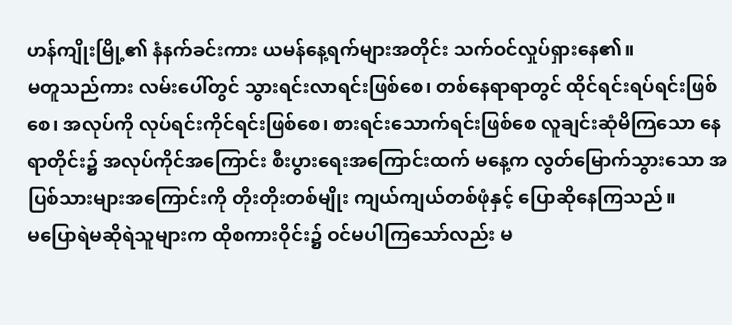ဟန်ကျိုးမြို့၏ နံနက်ခင်းကား ယမန်နေ့ရက်များအတိုင်း သက်ဝင်လှုပ်ရှားနေ၏။
မတူသည်ကား လမ်းပေါ်တွင် သွားရင်းလာရင်းဖြစ်စေ၊ တစ်နေရာရာတွင် ထိုင်ရင်းရပ်ရင်းဖြစ်စေ၊ အလုပ်ကို လုပ်ရင်းကိုင်ရင်းဖြစ်စေ၊ စားရင်းသောက်ရင်းဖြစ်စေ လူချင်းဆုံမိကြသော နေရာတိုင်း၌ အလုပ်ကိုင်အကြောင်း စီးပွားရေးအကြောင်းထက် မနေ့က လွတ်မြောက်သွားသော အပြစ်သားများအကြောင်းကို တိုးတိုးတစ်မျိုး ကျယ်ကျယ်တစ်ဖုံနှင့် ပြောဆိုနေကြသည်။
မပြောရဲမဆိုရဲသူများက ထိုစကားဝိုင်း၌ ဝင်မပါကြသော်လည်း မ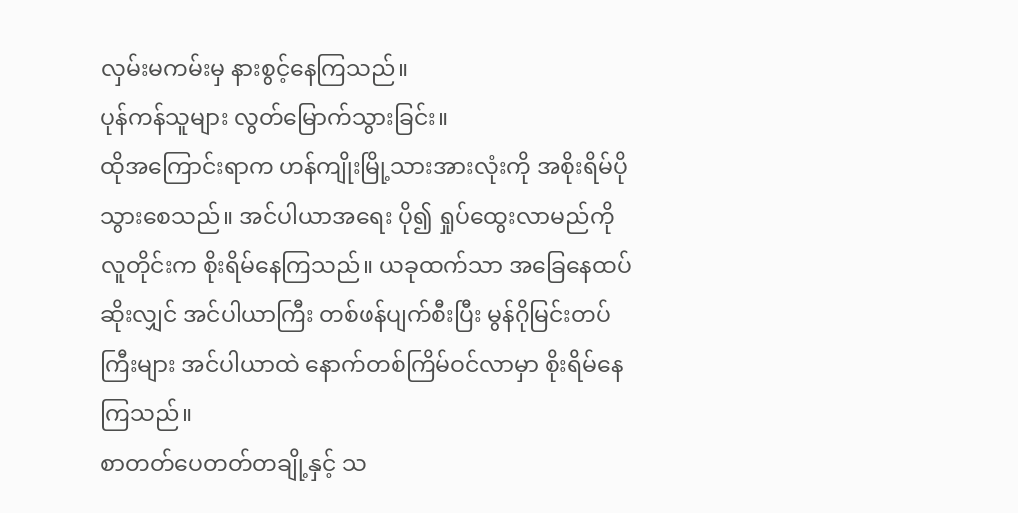လှမ်းမကမ်းမှ နားစွင့်နေကြသည်။
ပုန်ကန်သူများ လွတ်မြောက်သွားခြင်း။
ထိုအကြောင်းရာက ဟန်ကျိုးမြို့သားအားလုံးကို အစိုးရိမ်ပိုသွားစေသည်။ အင်ပါယာအရေး ပို၍ ရှုပ်ထွေးလာမည်ကို လူတိုင်းက စိုးရိမ်နေကြသည်။ ယခုထက်သာ အခြေနေထပ်ဆိုးလျှင် အင်ပါယာကြီး တစ်ဖန်ပျက်စီးပြီး မွန်ဂိုမြင်းတပ်ကြီးများ အင်ပါယာထဲ နောက်တစ်ကြိမ်ဝင်လာမှာ စိုးရိမ်နေကြသည်။
စာတတ်ပေတတ်တချို့နှင့် သ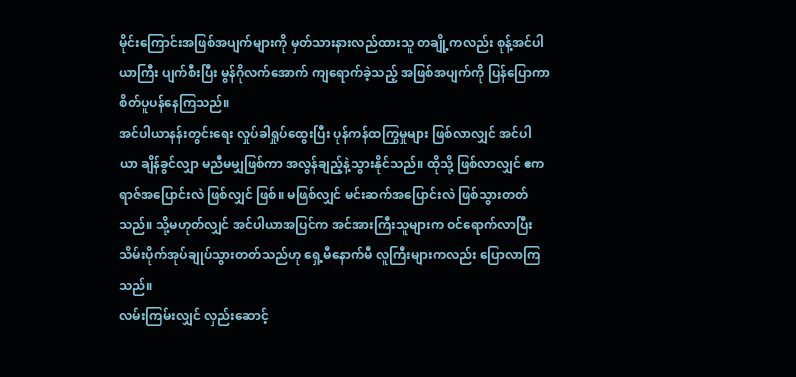မိုင်းကြောင်းအဖြစ်အပျက်များကို မှတ်သားနားလည်ထားသူ တချို့ကလည်း စုန့်အင်ပါယာကြီး ပျက်စီးပြီး မွန်ဂိုလက်အောက် ကျရောက်ခဲ့သည့် အဖြစ်အပျက်ကို ပြန်ပြောကာ စိတ်ပူပန်နေကြသည်။
အင်ပါယာနန်းတွင်းရေး လှုပ်ခါရှုပ်ထွေးပြီး ပုန်ကန်ထကြွမှုများ ဖြစ်လာလျှင် အင်ပါယာ ချိန်ခွင်လျှာ မညီမမျှဖြစ်ကာ အလွန်ချည့်နဲ့သွားနိုင်သည်။ ထိုသို့ ဖြစ်လာလျှင် ဧကရာဇ်အပြောင်းလဲ ဖြစ်လျှင် ဖြစ်။ မဖြစ်လျှင် မင်းဆက်အပြောင်းလဲ ဖြစ်သွားတတ်သည်။ သို့မဟုတ်လျှင် အင်ပါယာအပြင်က အင်အားကြီးသူများက ဝင်ရောက်လာပြီး သိမ်းပိုက်အုပ်ချုပ်သွားတတ်သည်ဟု ရှေ့မီနောက်မီ လူကြီးများကလည်း ပြောလာကြသည်။
လမ်းကြမ်းလျှင် လှည်းဆောင့်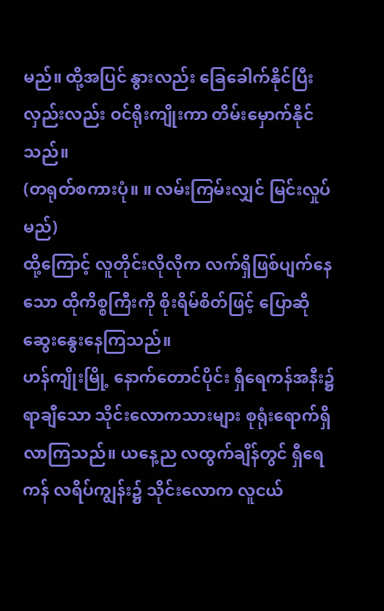မည်။ ထို့အပြင် နွားလည်း ခြေခေါက်နိုင်ပြီး လှည်းလည်း ဝင်ရိုးကျိုးကာ တိမ်းမှောက်နိုင်သည်။
(တရုတ်စကားပုံ။ ။ လမ်းကြမ်းလျှင် မြင်းလှုပ်မည်)
ထို့ကြောင့် လူတိုင်းလိုလိုက လက်ရှိဖြစ်ပျက်နေသော ထိုကိစ္စကြီးကို စိုးရိမ်စိတ်ဖြင့် ပြောဆိုဆွေးနွေးနေကြသည်။
ဟန်ကျိုးမြို့ နောက်တောင်ပိုင်း ရှီရေကန်အနီး၌ ရာချီသော သိုင်းလောကသားများ စုရုံးရောက်ရှိလာကြသည်။ ယနေ့ည လထွက်ချိန်တွင် ရှီရေကန် လရိပ်ကျွန်း၌ သိုင်းလောက လူငယ်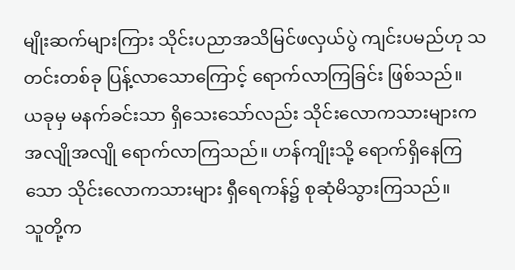မျိုးဆက်များကြား သိုင်းပညာအသိမြင်ဖလှယ်ပွဲ ကျင်းပမည်ဟု သတင်းတစ်ခု ပြန့်လာသောကြောင့် ရောက်လာကြခြင်း ဖြစ်သည်။
ယခုမှ မနက်ခင်းသာ ရှိသေးသော်လည်း သိုင်းလောကသားများက အလျိုအလျို ရောက်လာကြသည်။ ဟန်ကျိုးသို့ ရောက်ရှိနေကြသော သိုင်းလောကသားများ ရှီရေကန်၌ စုဆုံမိသွားကြသည်။
သူတို့က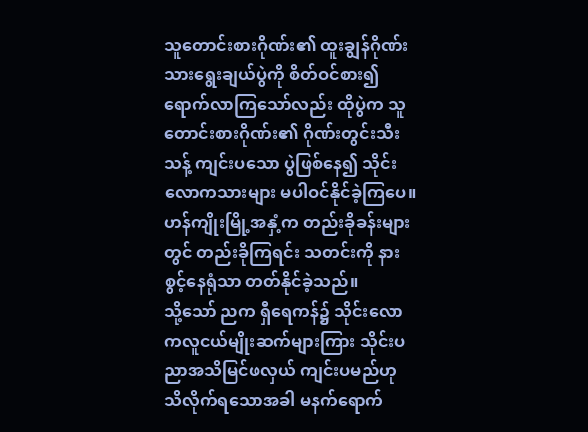သူတောင်းစားဂိုဏ်း၏ ထူးချွန်ဂိုဏ်းသားရွေးချယ်ပွဲကို စိတ်ဝင်စား၍ ရောက်လာကြသော်လည်း ထိုပွဲက သူတောင်းစားဂိုဏ်း၏ ဂိုဏ်းတွင်းသီးသန့် ကျင်းပသော ပွဲဖြစ်နေ၍ သိုင်းလောကသားများ မပါဝင်နိုင်ခဲ့ကြပေ။ ဟန်ကျိုးမြို့အနှံ့က တည်းခိုခန်းများတွင် တည်းခိုကြရင်း သတင်းကို နားစွင့်နေရုံသာ တတ်နိုင်ခဲ့သည်။
သို့သော် ညက ရှီရေကန်၌ သိုင်းလောကလူငယ်မျိုးဆက်များကြား သိုင်းပညာအသိမြင်ဖလှယ် ကျင်းပမည်ဟု သိလိုက်ရသောအခါ မနက်ရောက်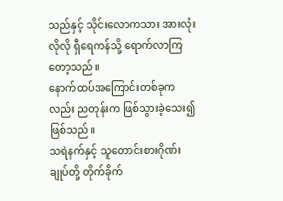သည်နှင့် သိုင်းလောကသား အားလုံးလိုလို ရှီရေကန်သို့ ရောက်လာကြတော့သည်။
နောက်ထပ်အကြောင်းတစ်ခုကလည်း ညတုန်းက ဖြစ်သွားခဲ့သေး၍ ဖြစ်သည်။
သရဲနက်နှင့် သူတောင်းစားဂိုဏ်းချုပ်တို့ တိုက်ခိုက်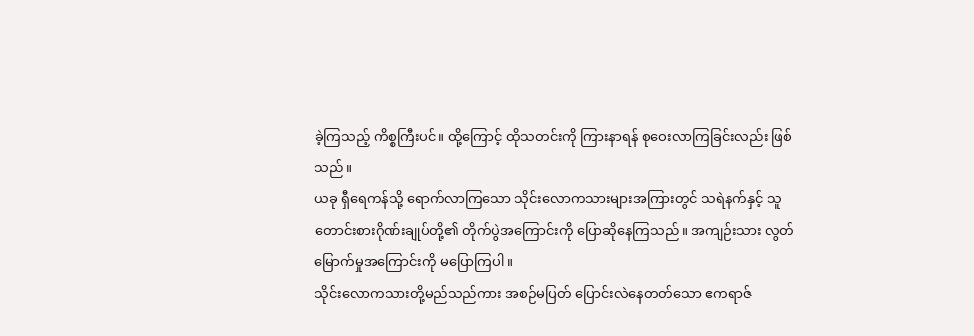ခဲ့ကြသည့် ကိစ္စကြီးပင်။ ထို့ကြောင့် ထိုသတင်းကို ကြားနာရန် စုဝေးလာကြခြင်းလည်း ဖြစ်သည်။
ယခု ရှီရေကန်သို့ ရောက်လာကြသော သိုင်းလောကသားများအကြားတွင် သရဲနက်နှင့် သူတောင်းစားဂိုဏ်းချုပ်တို့၏ တိုက်ပွဲအကြောင်းကို ပြောဆိုနေကြသည်။ အကျဉ်းသား လွတ်မြောက်မှုအကြောင်းကို မပြောကြပါ။
သိုင်းလောကသားတို့မည်သည်ကား အစဉ်မပြတ် ပြောင်းလဲနေတတ်သော ဧကရာဇ်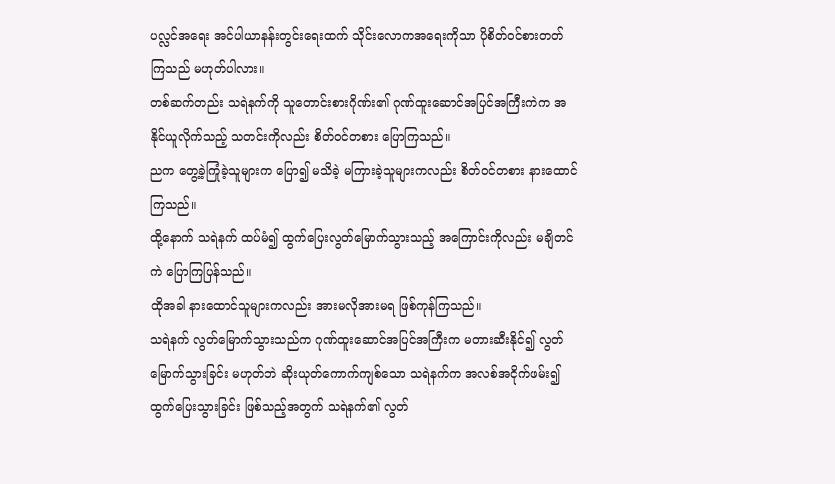ပလ္လင်အရေး အင်ပါယာနန်းတွင်းရေးထက် သိုင်းလောကအရေးကိုသာ ပိုစိတ်ဝင်စားတတ်ကြသည် မဟုတ်ပါလား။
တစ်ဆက်တည်း သရဲနက်ကို သူတောင်းစားဂိုဏ်း၏ ဂုဏ်ထူးဆောင်အပြင်အကြီးကဲက အနိုင်ယူလိုက်သည့် သတင်းကိုလည်း စိတ်ဝင်တစား ပြောကြသည်။
ညက တွေ့ခဲ့ကြုံခဲ့သူများက ပြော၍ မသိခဲ့ မကြားခဲ့သူများကလည်း စိတ်ဝင်တစား နားထောင်ကြသည်။
ထို့နောက် သရဲနက် ထပ်မံ၍ ထွက်ပြေးလွတ်မြောက်သွားသည့် အကြောင်းကိုလည်း မချိတင်ကဲ ပြောကြပြန်သည်။
ထိုအခါ နားထောင်သူများကလည်း အားမလိုအားမရ ဖြစ်ကုန်ကြသည်။
သရဲနက် လွတ်မြောက်သွားသည်က ဂုဏ်ထူးဆောင်အပြင်အကြီးက မတားဆီးနိုင်၍ လွတ်မြောက်သွားခြင်း မဟုတ်ဘဲ ဆိုးယုတ်ကောက်ကျစ်သော သရဲနက်က အလစ်အငိုက်ဖမ်း၍ ထွက်ပြေးသွားခြင်း ဖြစ်သည့်အတွက် သရဲနက်၏ လွတ်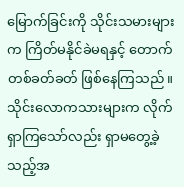မြောက်ခြင်းကို သိုင်းသမားများက ကြိတ်မနိုင်ခဲမရနှင့် တောက်တစ်ခတ်ခတ် ဖြစ်နေကြသည်။
သိုင်းလောကသားများက လိုက်ရှာကြသော်လည်း ရှာမတွေ့ခဲ့သည့်အ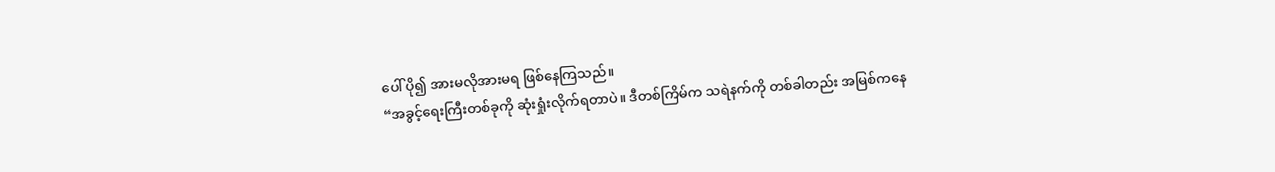ပေါ် ပို၍ အားမလိုအားမရ ဖြစ်နေကြသည်။
“အခွင့်ရေးကြီးတစ်ခုကို ဆုံးရှုံးလိုက်ရတာပဲ။ ဒီတစ်ကြိမ်က သရဲနက်ကို တစ်ခါတည်း အမြစ်ကနေ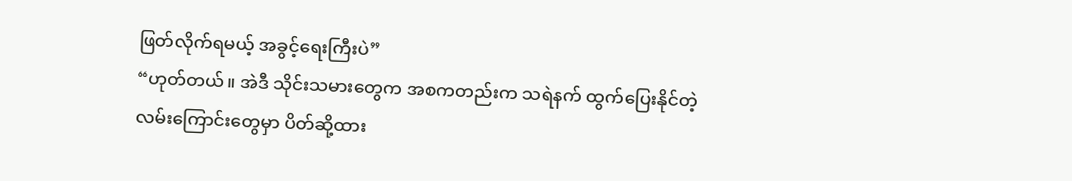ဖြတ်လိုက်ရမယ့် အခွင့်ရေးကြီးပဲ”
“ဟုတ်တယ်။ အဲဒီ သိုင်းသမားတွေက အစကတည်းက သရဲနက် ထွက်ပြေးနိုင်တဲ့ လမ်းကြောင်းတွေမှာ ပိတ်ဆို့ထား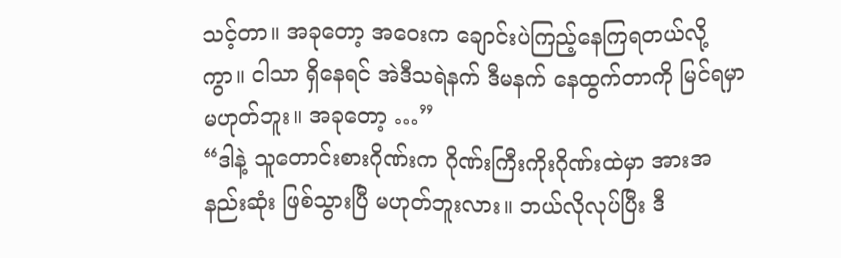သင့်တာ။ အခုတော့ အဝေးက ချောင်းပဲကြည့်နေကြရတယ်လို့ကွာ။ ငါသာ ရှိနေရင် အဲဒီသရဲနက် ဒီမနက် နေထွက်တာကို မြင်ရမှာ မဟုတ်ဘူး။ အခုတော့ …”
“ဒါနဲ့ သူတောင်းစားဂိုဏ်းက ဂိုဏ်းကြီးကိုးဂိုဏ်းထဲမှာ အားအနည်းဆုံး ဖြစ်သွားပြီ မဟုတ်ဘူးလား။ ဘယ်လိုလုပ်ပြီး ဒီ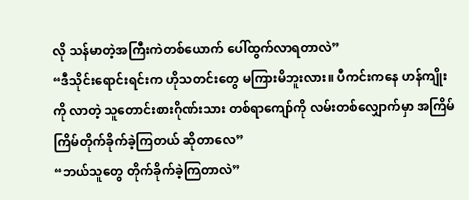လို သန်မာတဲ့အကြီးကဲတစ်ယောက် ပေါ်ထွက်လာရတာလဲ”
“ဒီသိုင်းရောင်းရင်းက ဟိုသတင်းတွေ မကြားမိဘူးလား။ ပီကင်းကနေ ဟန်ကျိုးကို လာတဲ့ သူတောင်းစားဂိုဏ်းသား တစ်ရာကျော်ကို လမ်းတစ်လျှောက်မှာ အကြိမ်ကြိမ်တိုက်ခိုက်ခဲ့ကြတယ် ဆိုတာလေ”
“ဘယ်သူတွေ တိုက်ခိုက်ခဲ့ကြတာလဲ”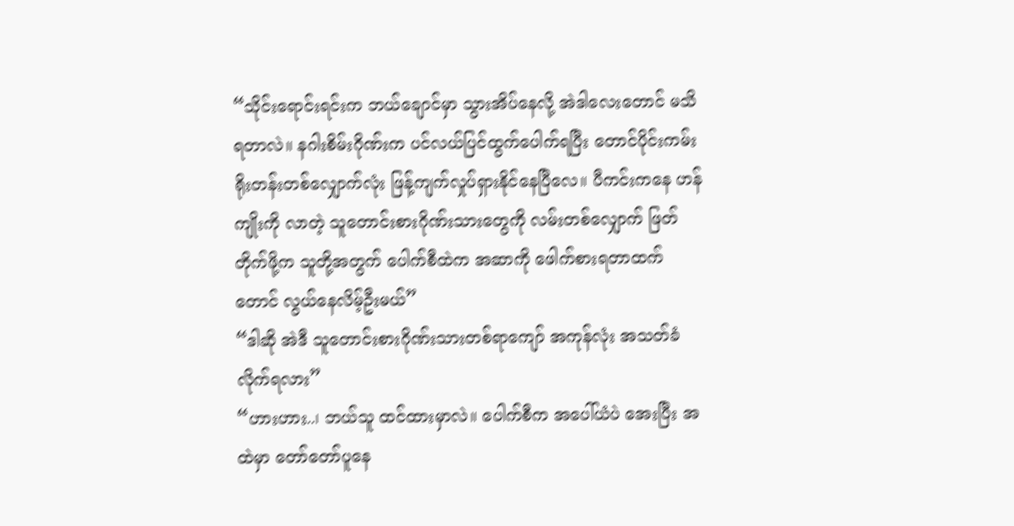“သိုင်းရောင်းရင်းက ဘယ်ချောင်မှာ သွားအိပ်နေလို့ အဲဒါလေးတောင် မသိရတာလဲ။ နဂါးစိမ်းဂိုဏ်းက ပင်လယ်ပြင်ထွက်ပေါက်ရပြီး တောင်ပိုင်းကမ်းရိုးတန်းတစ်လျှောက်လုံး ဖြန့်ကျက်လှုပ်ရှားနိုင်နေပြီလေ။ ပီကင်းကနေ ဟန်ကျိုးကို လာတဲ့ သူတောင်းစားဂိုဏ်းသားတွေကို လမ်းတစ်လျှောက် ဖြတ်တိုက်ဖို့က သူတို့အတွက် ပေါက်စီထဲက အဆာကို ဖေါက်စားရတာထက်တောင် လွယ်နေလိမ့်ဦးမယ်”
“ဒါဆို အဲဒီ သူတောင်းစားဂိုဏ်းသားတစ်ရာကျော် အကုန်လုံး အသတ်ခံလိုက်ရလား”
“ဟားဟား..၊ ဘယ်သူ ထင်ထားမှာလဲ။ ပေါက်စီက အပေါ်ယံပဲ အေးပြီး အထဲမှာ တော်တော်ပူနေ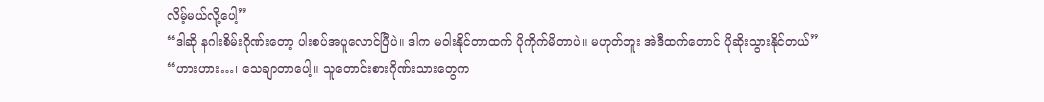လိမ့်မယ်လို့ပေါ့”
“ဒါဆို နဂါးစိမ်းဂိုဏ်းတော့ ပါးစပ်အပူလောင်ပြီပဲ။ ဒါက မဝါးနိုင်တာထက် ပိုကိုက်မိတာပဲ။ မဟုတ်ဘူး အဲဒီထက်တောင် ပိုဆိုးသွားနိုင်တယ်”
“ဟားဟား…၊ သေချာတာပေါ့။ သူတောင်းစားဂိုဏ်းသားတွေက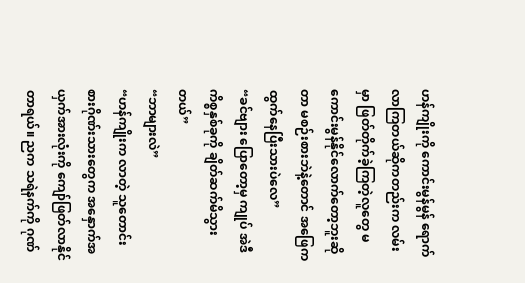ဟန်ကျိုးကို ကောင်းမွန်မွန် ရောက်လာကြတယ်ဆိုကတည်းက လမ်းမှာ ဖြတ်တိုက်ခဲ့ကြတဲ့လူတွေ မကောင်းမွန်နိုင်လောက်တော့ဘူးဆိုတာ မစဉ်းစားဘဲနဲ့တောင် အဖြေက ထွက်နေပြီးသားပဲလေ”
“ခင်ဗျား ပြောတော့မှ ကျုပ် အဲဒီကိစ္စနှစ်ခုကို ချိတ်ဆက်မိသွားတယ်”
“ဘာများလဲ”
“ဟန်ကျိုးက လာတဲ့ သူတောင်းစားဂိုဏ်းသားတွေက အနှောက်အယှက်အားလုံးကို ကျော်ဖြတ်လာနိုင်တာရယ်။ ညက သရဲနက်ကို ဂုဏ်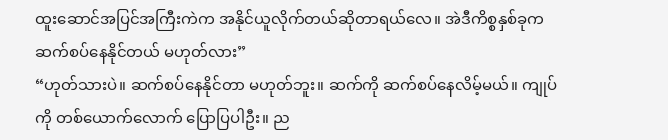ထူးဆောင်အပြင်အကြီးကဲက အနိုင်ယူလိုက်တယ်ဆိုတာရယ်လေ။ အဲဒီကိစ္စနှစ်ခုက ဆက်စပ်နေနိုင်တယ် မဟုတ်လား”
“ဟုတ်သားပဲ။ ဆက်စပ်နေနိုင်တာ မဟုတ်ဘူး။ ဆက်ကို ဆက်စပ်နေလိမ့်မယ်။ ကျုပ်ကို တစ်ယောက်လောက် ပြောပြပါဦး။ ည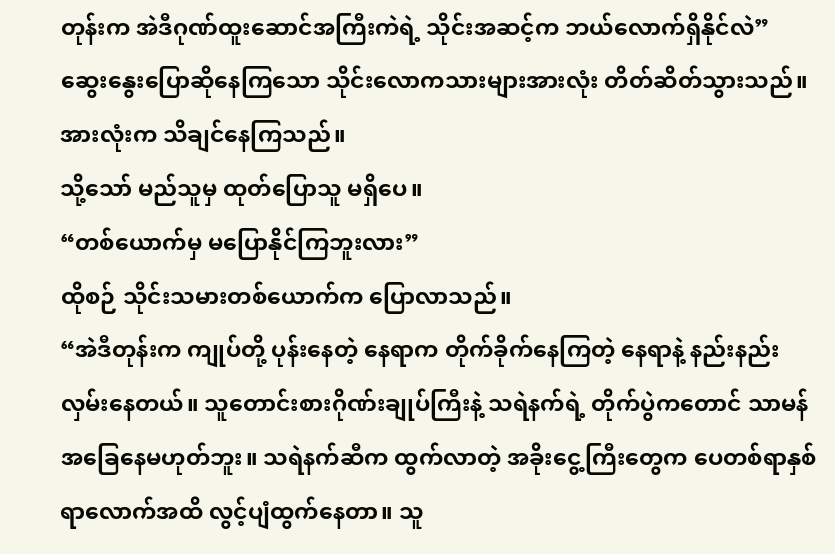တုန်းက အဲဒီဂုဏ်ထူးဆောင်အကြီးကဲရဲ့ သိုင်းအဆင့်က ဘယ်လောက်ရှိနိုင်လဲ”
ဆွေးနွေးပြောဆိုနေကြသော သိုင်းလောကသားများအားလုံး တိတ်ဆိတ်သွားသည်။ အားလုံးက သိချင်နေကြသည်။
သို့သော် မည်သူမှ ထုတ်ပြောသူ မရှိပေ။
“တစ်ယောက်မှ မပြောနိုင်ကြဘူးလား”
ထိုစဉ် သိုင်းသမားတစ်ယောက်က ပြောလာသည်။
“အဲဒီတုန်းက ကျုပ်တို့ ပုန်းနေတဲ့ နေရာက တိုက်ခိုက်နေကြတဲ့ နေရာနဲ့ နည်းနည်း လှမ်းနေတယ်။ သူတောင်းစားဂိုဏ်းချုပ်ကြီးနဲ့ သရဲနက်ရဲ့ တိုက်ပွဲကတောင် သာမန်အခြေနေမဟုတ်ဘူး။ သရဲနက်ဆီက ထွက်လာတဲ့ အခိုးငွေ့ကြီးတွေက ပေတစ်ရာနှစ်ရာလောက်အထိ လွင့်ပျံထွက်နေတာ။ သူ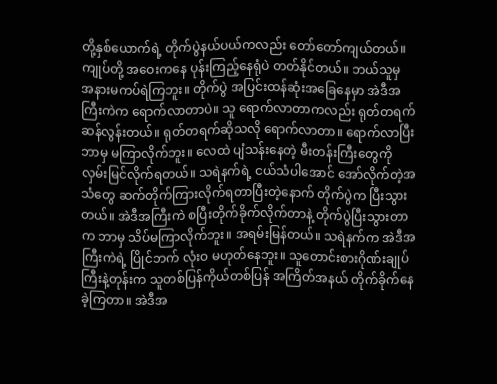တို့နှစ်ယောက်ရဲ့ တိုက်ပွဲနယ်ပယ်ကလည်း တော်တော်ကျယ်တယ်။ ကျုပ်တို့ အဝေးကနေ ပုန်းကြည့်နေရုံပဲ တတ်နိုင်တယ်။ ဘယ်သူမှ အနားမကပ်ရဲကြဘူး။ တိုက်ပွဲ အပြင်းထန်ဆုံးအခြေနေမှာ အဲဒီအကြီးကဲက ရောက်လာတာပဲ။ သူ ရောက်လာတာကလည်း ရုတ်တရက်ဆန်လွန်းတယ်။ ရုတ်တရက်ဆိုသလို ရောက်လာတာ။ ရောက်လာပြီး ဘာမှ မကြာလိုက်ဘူး။ လေထဲ ပျံသန်းနေတဲ့ မီးတန်းကြီးတွေကို လှမ်းမြင်လိုက်ရတယ်။ သရဲနက်ရဲ့ ငယ်သံပါအောင် အော်လိုက်တဲ့အသံတွေ ဆက်တိုက်ကြားလိုက်ရတာပြီးတဲ့နောက် တိုက်ပွဲက ပြီးသွားတယ်။ အဲဒီအကြီးကဲ စပြီးတိုက်ခိုက်လိုက်တာနဲ့ တိုက်ပွဲပြီးသွားတာက ဘာမှ သိပ်မကြာလိုက်ဘူး။ အရမ်းမြန်တယ်။ သရဲနက်က အဲဒီအကြီးကဲရဲ့ ပြိုင်ဘက် လုံးဝ မဟုတ်နေဘူး။ သူတောင်းစားဂိုဏ်းချုပ်ကြီးနဲ့တုန်းက သူတစ်ပြန်ကိုယ်တစ်ပြန် အကြိတ်အနယ် တိုက်ခိုက်နေခဲ့ကြတာ။ အဲဒီအ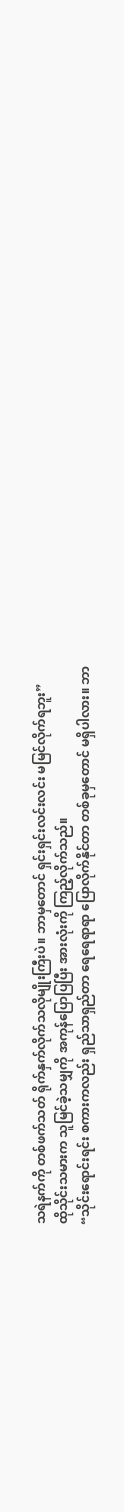သရဲနက်ကို တစ်ဖက်သတ် ရိုက်နှက်လိုက်သလိုမျိုးကြီးပဲ။ ဘာမှတောင် ရှင်းရှင်းလင်းလင်း မမြင်လိုက်ရဘူး”
ထိုသိုင်းသမားက သူမြင်ခဲ့သမျှကို အကုန်ပြောပြပြီး အားလုံးကို ကြည့်လိုက်သည်။
“သိုင်းရောင်းရင်း စကားကလည်း ရှည်သာရှည်တာ ရေရေရာရာ ပြောလိုက်နိုင်တာ တစ်ခုမှတောင် မရှိပါလား။ ဘာ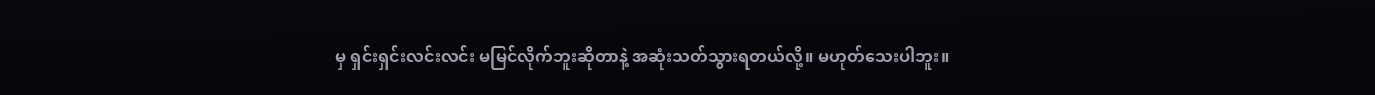မှ ရှင်းရှင်းလင်းလင်း မမြင်လိုက်ဘူးဆိုတာနဲ့ အဆုံးသတ်သွားရတယ်လို့။ မဟုတ်သေးပါဘူး။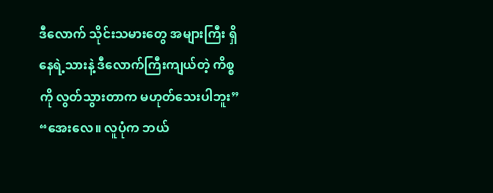ဒီလောက် သိုင်းသမားတွေ အများကြီး ရှိနေရဲ့သားနဲ့ ဒီလောက်ကြီးကျယ်တဲ့ ကိစ္စကို လွတ်သွားတာက မဟုတ်သေးပါဘူး”
“အေးလေ။ လူပုံက ဘယ်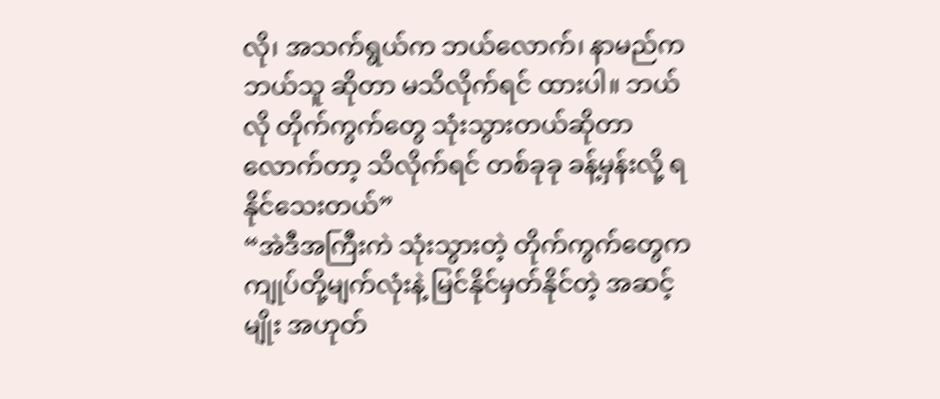လို၊ အသက်ရွယ်က ဘယ်လောက်၊ နာမည်က ဘယ်သူ ဆိုတာ မသိလိုက်ရင် ထားပါ။ ဘယ်လို တိုက်ကွက်တွေ သုံးသွားတယ်ဆိုတာလောက်တာ့ သိလိုက်ရင် တစ်ခုခု ခန့်မှန်းလို့ ရနိုင်သေးတယ်”
“အဲဒီအကြီးကဲ သုံးသွားတဲ့ တိုက်ကွက်တွေက ကျုပ်တို့မျက်လုံးနဲ့ မြင်နိုင်မှတ်နိုင်တဲ့ အဆင့်မျိုး အဟုတ်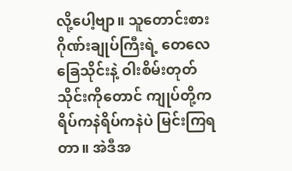လို့ပေါ့ဗျာ။ သူတောင်းစားဂိုဏ်းချုပ်ကြီးရဲ့ တေလေခြေသိုင်းနဲ့ ဝါးစိမ်းတုတ်သိုင်းကိုတောင် ကျုပ်တို့က ရိပ်ကနဲရိပ်ကနဲပဲ မြင်းကြရတာ။ အဲဒီအ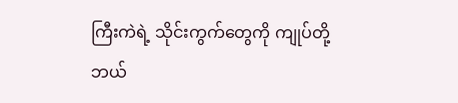ကြီးကဲရဲ့ သိုင်းကွက်တွေကို ကျုပ်တို့ ဘယ်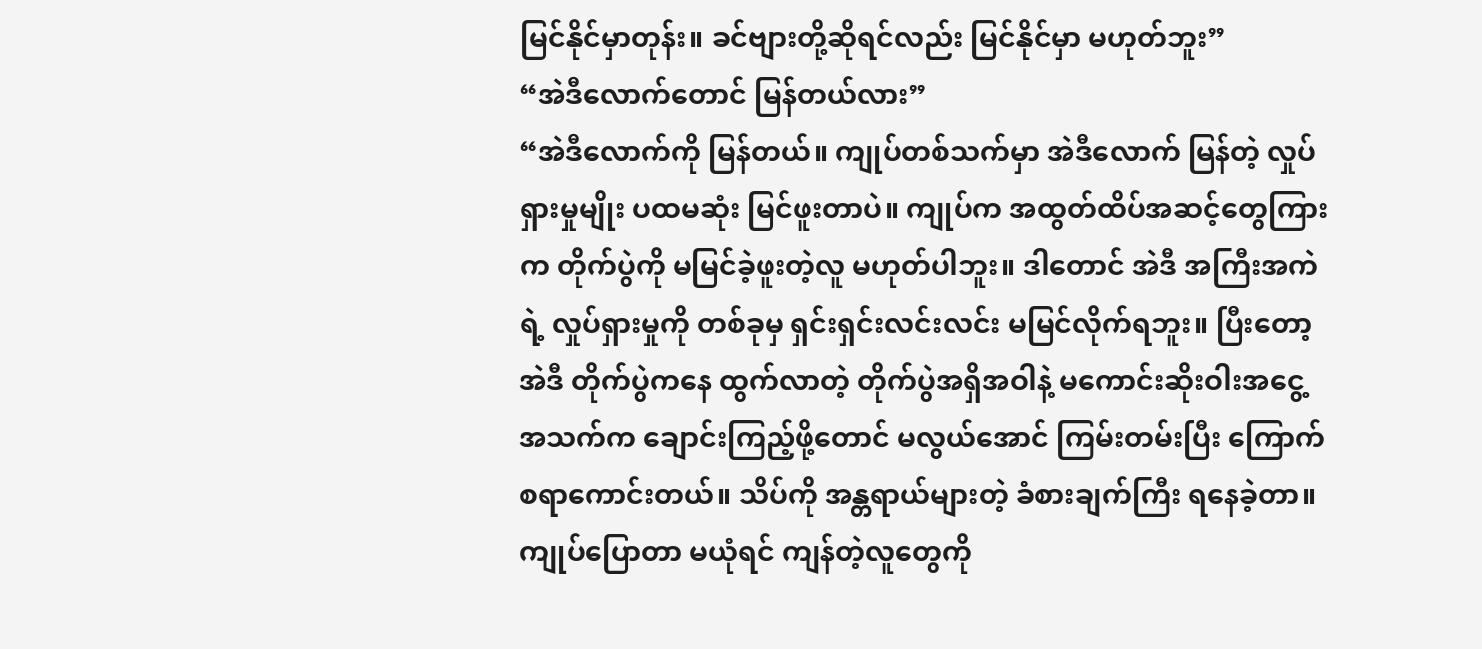မြင်နိုင်မှာတုန်း။ ခင်ဗျားတို့ဆိုရင်လည်း မြင်နိုင်မှာ မဟုတ်ဘူး”
“အဲဒီလောက်တောင် မြန်တယ်လား”
“အဲဒီလောက်ကို မြန်တယ်။ ကျုပ်တစ်သက်မှာ အဲဒီလောက် မြန်တဲ့ လှုပ်ရှားမှုမျိုး ပထမဆုံး မြင်ဖူးတာပဲ။ ကျုပ်က အထွတ်ထိပ်အဆင့်တွေကြားက တိုက်ပွဲကို မမြင်ခဲ့ဖူးတဲ့လူ မဟုတ်ပါဘူး။ ဒါတောင် အဲဒီ အကြီးအကဲရဲ့ လှုပ်ရှားမှုကို တစ်ခုမှ ရှင်းရှင်းလင်းလင်း မမြင်လိုက်ရဘူး။ ပြီးတော့ အဲဒီ တိုက်ပွဲကနေ ထွက်လာတဲ့ တိုက်ပွဲအရှိအဝါနဲ့ မကောင်းဆိုးဝါးအငွေ့အသက်က ချောင်းကြည့်ဖို့တောင် မလွယ်အောင် ကြမ်းတမ်းပြီး ကြောက်စရာကောင်းတယ်။ သိပ်ကို အန္တရာယ်များတဲ့ ခံစားချက်ကြီး ရနေခဲ့တာ။ ကျုပ်ပြောတာ မယုံရင် ကျန်တဲ့လူတွေကို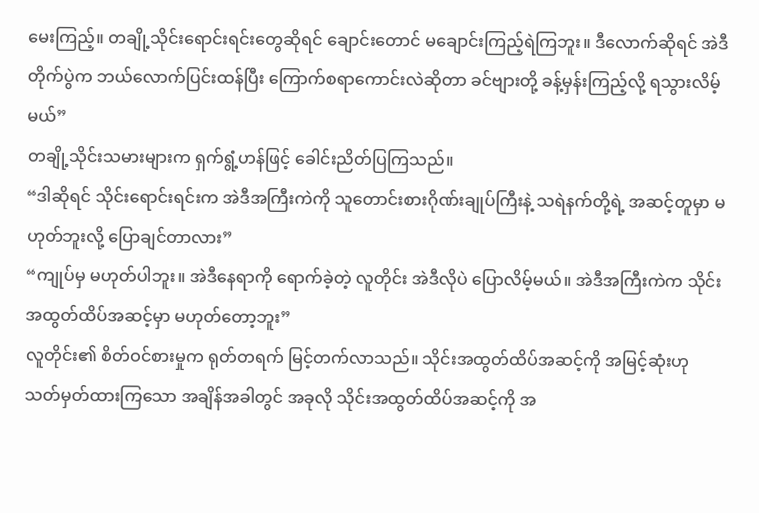မေးကြည့်။ တချို့သိုင်းရောင်းရင်းတွေဆိုရင် ချောင်းတောင် မချောင်းကြည့်ရဲကြဘူး။ ဒီလောက်ဆိုရင် အဲဒီ တိုက်ပွဲက ဘယ်လောက်ပြင်းထန်ပြီး ကြောက်စရာကောင်းလဲဆိုတာ ခင်ဗျားတို့ ခန့်မှန်းကြည့်လို့ ရသွားလိမ့်မယ်”
တချို့သိုင်းသမားများက ရှက်ရွံ့ဟန်ဖြင့် ခေါင်းညိတ်ပြကြသည်။
“ဒါဆိုရင် သိုင်းရောင်းရင်းက အဲဒီအကြီးကဲကို သူတောင်းစားဂိုဏ်းချုပ်ကြီးနဲ့ သရဲနက်တို့ရဲ့ အဆင့်တူမှာ မဟုတ်ဘူးလို့ ပြောချင်တာလား”
“ကျုပ်မှ မဟုတ်ပါဘူး။ အဲဒီနေရာကို ရောက်ခဲ့တဲ့ လူတိုင်း အဲဒီလိုပဲ ပြောလိမ့်မယ်။ အဲဒီအကြီးကဲက သိုင်းအထွတ်ထိပ်အဆင့်မှာ မဟုတ်တော့ဘူး”
လူတိုင်း၏ စိတ်ဝင်စားမှုက ရုတ်တရက် မြင့်တက်လာသည်။ သိုင်းအထွတ်ထိပ်အဆင့်ကို အမြင့်ဆုံးဟု သတ်မှတ်ထားကြသော အချိန်အခါတွင် အခုလို သိုင်းအထွတ်ထိပ်အဆင့်ကို အ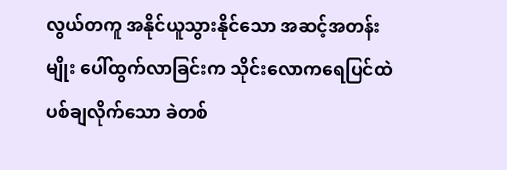လွယ်တကူ အနိုင်ယူသွားနိုင်သော အဆင့်အတန်းမျိုး ပေါ်ထွက်လာခြင်းက သိုင်းလောကရေပြင်ထဲ ပစ်ချလိုက်သော ခဲတစ်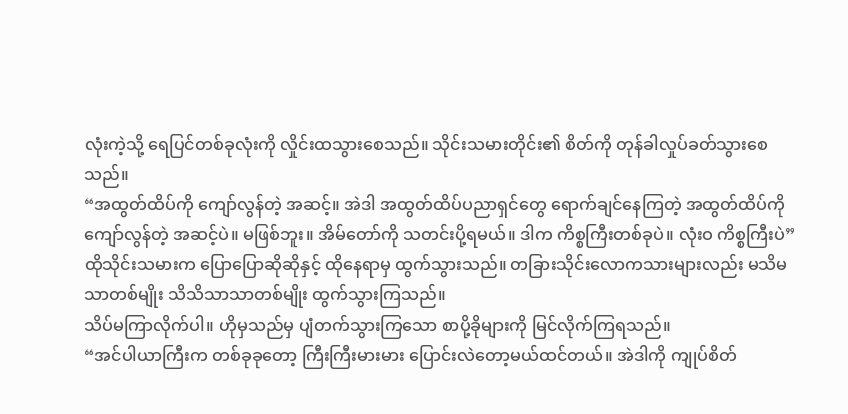လုံးကဲ့သို့ ရေပြင်တစ်ခုလုံးကို လှိုင်းထသွားစေသည်။ သိုင်းသမားတိုင်း၏ စိတ်ကို တုန်ခါလှုပ်ခတ်သွားစေသည်။
“အထွတ်ထိပ်ကို ကျော်လွန်တဲ့ အဆင့်။ အဲဒါ အထွတ်ထိပ်ပညာရှင်တွေ ရောက်ချင်နေကြတဲ့ အထွတ်ထိပ်ကိုကျော်လွန်တဲ့ အဆင့်ပဲ။ မဖြစ်ဘူး။ အိမ်တော်ကို သတင်းပို့ရမယ်။ ဒါက ကိစ္စကြီးတစ်ခုပဲ။ လုံးဝ ကိစ္စကြီးပဲ”
ထိုသိုင်းသမားက ပြောပြောဆိုဆိုနှင့် ထိုနေရာမှ ထွက်သွားသည်။ တခြားသိုင်းလောကသားများလည်း မသိမသာတစ်မျိုး သိသိသာသာတစ်မျိုး ထွက်သွားကြသည်။
သိပ်မကြာလိုက်ပါ။ ဟိုမှသည်မှ ပျံတက်သွားကြသော စာပို့ခိုများကို မြင်လိုက်ကြရသည်။
“အင်ပါယာကြီးက တစ်ခုခုတော့ ကြီးကြီးမားမား ပြောင်းလဲတော့မယ်ထင်တယ်။ အဲဒါကို ကျုပ်စိတ်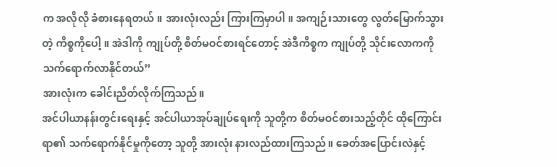က အလိုလို ခံစားနေရတယ်။ အားလုံးလည်း ကြားကြမှာပါ။ အကျဉ်းသားတွေ လွတ်မြောက်သွားတဲ့ ကိစ္စကိုပေါ့။ အဲဒါကို ကျုပ်တို့ စိတ်မဝင်စားရင်တောင့် အဲဒီကိစ္စက ကျုပ်တို့ သိုင်းလောကကို သက်ရောက်လာနိုင်တယ်”
အားလုံးက ခေါင်းညိတ်လိုက်ကြသည်။
အင်ပါယာနန်းတွင်းရေးနှင့် အင်ပါယာအုပ်ချုပ်ရေးကို သူတို့က စိတ်မဝင်စားသည့်တိုင် ထိုကြောင်းရာ၏ သက်ရောက်နိုင်မှုကိုတော့ သူတို့ အားလုံး နားလည်ထားကြသည်။ ခေတ်အပြောင်းလဲနှင့်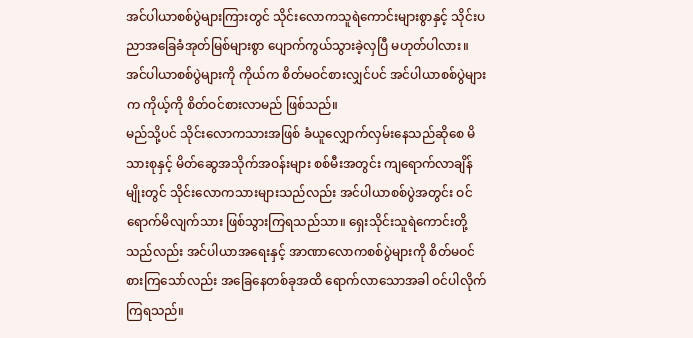အင်ပါယာစစ်ပွဲများကြားတွင် သိုင်းလောကသူရဲကောင်းများစွာနှင့် သိုင်းပညာအခြေခံအုတ်မြစ်များစွာ ပျောက်ကွယ်သွားခဲ့လှပြီ မဟုတ်ပါလား။
အင်ပါယာစစ်ပွဲများကို ကိုယ်က စိတ်မဝင်စားလျှင်ပင် အင်ပါယာစစ်ပွဲများက ကိုယ့်ကို စိတ်ဝင်စားလာမည် ဖြစ်သည်။
မည်သို့ပင် သိုင်းလောကသားအဖြစ် ခံယူလျှောက်လှမ်းနေသည်ဆိုစေ မိသားစုနှင့် မိတ်ဆွေအသိုက်အဝန်းများ စစ်မီးအတွင်း ကျရောက်လာချိန်မျိုးတွင် သိုင်းလောကသားများသည်လည်း အင်ပါယာစစ်ပွဲအတွင်း ဝင်ရောက်မိလျက်သား ဖြစ်သွားကြရသည်သာ။ ရှေးသိုင်းသူရဲကောင်းတို့သည်လည်း အင်ပါယာအရေးနှင့် အာဏာလောကစစ်ပွဲများကို စိတ်မဝင်စားကြသော်လည်း အခြေနေတစ်ခုအထိ ရောက်လာသောအခါ ဝင်ပါလိုက်ကြရသည်။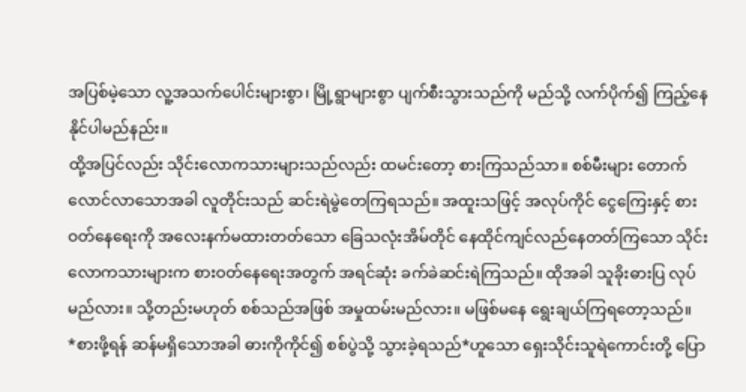အပြစ်မဲ့သော လူ့အသက်ပေါင်းများစွာ၊ မြို့ရွာများစွာ ပျက်စီးသွားသည်ကို မည်သို့ လက်ပိုက်၍ ကြည့်နေနိုင်ပါမည်နည်း။
ထို့အပြင်လည်း သိုင်းလောကသားများသည်လည်း ထမင်းတော့ စားကြသည်သာ။ စစ်မီးများ တောက်လောင်လာသောအခါ လူတိုင်းသည် ဆင်းရဲမွဲတေကြရသည်။ အထူးသဖြင့် အလုပ်ကိုင် ငွေကြေးနှင့် စားဝတ်နေရေးကို အလေးနက်မထားတတ်သော ခြေသလုံးအိမ်တိုင် နေထိုင်ကျင်လည်နေတတ်ကြသော သိုင်းလောကသားများက စားဝတ်နေရေးအတွက် အရင်ဆုံး ခက်ခဲဆင်းရဲကြသည်။ ထိုအခါ သူခိုးဓားပြ လုပ်မည်လား။ သို့တည်းမဟုတ် စစ်သည်အဖြစ် အမှုထမ်းမည်လား။ မဖြစ်မနေ ရွေးချယ်ကြရတော့သည်။
*စားဖို့ရန် ဆန်မရှိသောအခါ ဓားကိုကိုင်၍ စစ်ပွဲသို့ သွားခဲ့ရသည်*ဟူသော ရှေးသိုင်းသူရဲကောင်းတို့ ပြော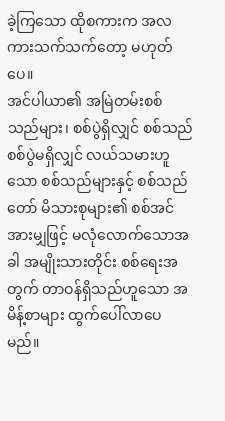ခဲ့ကြသော ထိုစကားက အလကားသက်သက်တော့ မဟုတ်ပေ။
အင်ပါယာ၏ အမြဲတမ်းစစ်သည်များ၊ စစ်ပွဲရှိလျှင် စစ်သည် စစ်ပွဲမရှိလျှင် လယ်သမားဟူသော စစ်သည်များနှင့် စစ်သည်တော် မိသားစုများ၏ စစ်အင်အားမျှဖြင့် မလုံလောက်သောအခါ အမျိုးသားတိုင်း စစ်ရေးအတွက် တာဝန်ရှိသည်ဟူသော အမိန့်စာများ ထွက်ပေါ်လာပေမည်။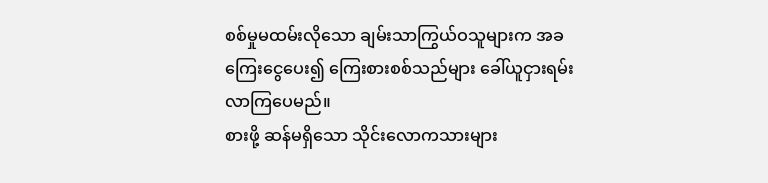စစ်မှုမထမ်းလိုသော ချမ်းသာကြွယ်ဝသူများက အခကြေးငွေပေး၍ ကြေးစားစစ်သည်များ ခေါ်ယူငှားရမ်းလာကြပေမည်။
စားဖို့ ဆန်မရှိသော သိုင်းလောကသားများ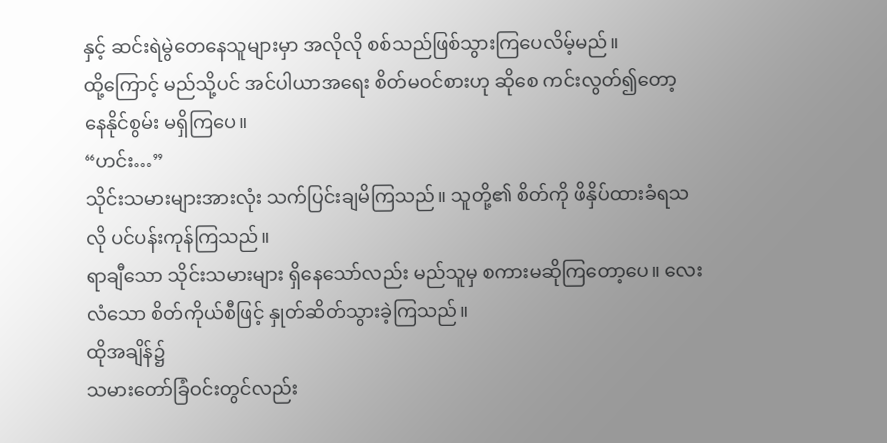နှင့် ဆင်းရဲမွဲတေနေသူများမှာ အလိုလို စစ်သည်ဖြစ်သွားကြပေလိမ့်မည်။
ထို့ကြောင့် မည်သို့ပင် အင်ပါယာအရေး စိတ်မဝင်စားဟု ဆိုစေ ကင်းလွတ်၍တော့ နေနိုင်စွမ်း မရှိကြပေ။
“ဟင်း…”
သိုင်းသမားများအားလုံး သက်ပြင်းချမိကြသည်။ သူတို့၏ စိတ်ကို ဖိနှိပ်ထားခံရသလို ပင်ပန်းကုန်ကြသည်။
ရာချီသော သိုင်းသမားများ ရှိနေသော်လည်း မည်သူမှ စကားမဆိုကြတော့ပေ။ လေးလံသော စိတ်ကိုယ်စီဖြင့် နှုတ်ဆိတ်သွားခဲ့ကြသည်။
ထိုအချိန်၌
သမားတော်ခြံဝင်းတွင်လည်း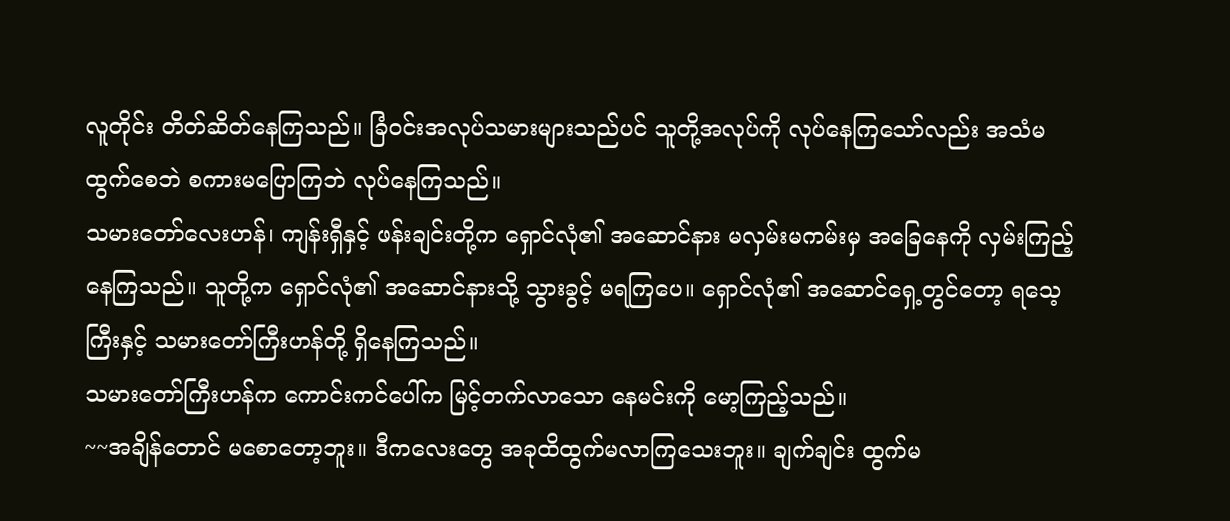လူတိုင်း တိတ်ဆိတ်နေကြသည်။ ခြံဝင်းအလုပ်သမားများသည်ပင် သူတို့အလုပ်ကို လုပ်နေကြသော်လည်း အသံမထွက်စေဘဲ စကားမပြောကြဘဲ လုပ်နေကြသည်။
သမားတော်လေးဟန်၊ ကျန်းရှီနှင့် ဖန်းချင်းတို့က ရှောင်လုံ၏ အဆောင်နား မလှမ်းမကမ်းမှ အခြေနေကို လှမ်းကြည့်နေကြသည်။ သူတို့က ရှောင်လုံ၏ အဆောင်နားသို့ သွားခွင့် မရကြပေ။ ရှောင်လုံ၏ အဆောင်ရှေ့တွင်တော့ ရသေ့ကြီးနှင့် သမားတော်ကြီးဟန်တို့ ရှိနေကြသည်။
သမားတော်ကြီးဟန်က ကောင်းကင်ပေါ်က မြင့်တက်လာသော နေမင်းကို မော့ကြည့်သည်။
~~အချိန်တောင် မစောတော့ဘူး။ ဒီကလေးတွေ အခုထိထွက်မလာကြသေးဘူး။ ချက်ချင်း ထွက်မ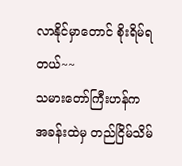လာနိုင်မှာတောင် စိုးရိမ်ရတယ်~~
သမားတော်ကြီးဟန်က အခန်းထဲမှ တည်ငြိမ်သိမ်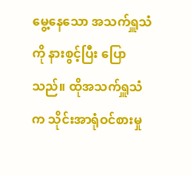မွေ့နေသော အသက်ရှူသံကို နားစွင့်ပြီး ပြောသည်။ ထိုအသက်ရှူသံက သိုင်းအာရုံဝင်စားမှု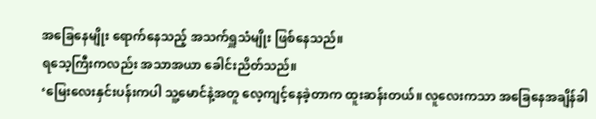အခြေနေမျိုး ရောက်နေသည့် အသက်ရှူသံမျိုး ဖြစ်နေသည်။
ရသေ့ကြီးကလည်း အသာအယာ ခေါင်းညိတ်သည်။
‘မြေးလေးနှင်းပန်းကပါ သူ့မောင်နဲ့အတူ လေ့ကျင့်နေခဲ့တာက ထူးဆန်းတယ်။ လူလေးကသာ အခြေနေအချိန်ခါ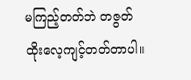မကြည့်တတ်ဘဲ တဇွတ်ထိုးလေ့ကျင့်တတ်တာပါ။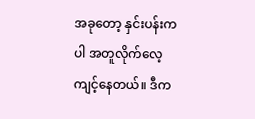အခုတော့ နှင်းပန်းကပါ အတူလိုက်လေ့ကျင့်နေတယ်။ ဒီက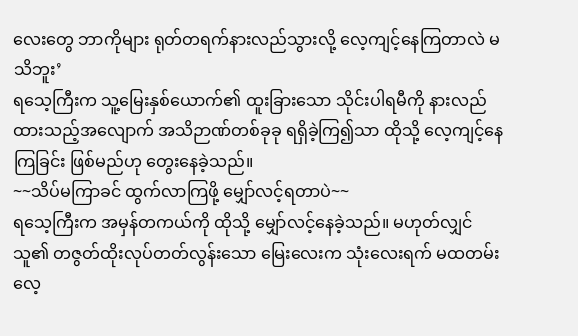လေးတွေ ဘာကိုများ ရုတ်တရက်နားလည်သွားလို့ လေ့ကျင့်နေကြတာလဲ မသိဘူး’
ရသေ့ကြီးက သူ့မြေးနှစ်ယောက်၏ ထူးခြားသော သိုင်းပါရမီကို နားလည်ထားသည့်အလျောက် အသိဉာဏ်တစ်ခုခု ရရှိခဲ့ကြ၍သာ ထိုသို့ လေ့ကျင့်နေကြခြင်း ဖြစ်မည်ဟု တွေးနေခဲ့သည်။
~~သိပ်မကြာခင် ထွက်လာကြဖို့ မျှော်လင့်ရတာပဲ~~
ရသေ့ကြီးက အမှန်တကယ်ကို ထိုသို့ မျှော်လင့်နေခဲ့သည်။ မဟုတ်လျှင် သူ၏ တဇွတ်ထိုးလုပ်တတ်လွန်းသော မြေးလေးက သုံးလေးရက် မထတမ်း လေ့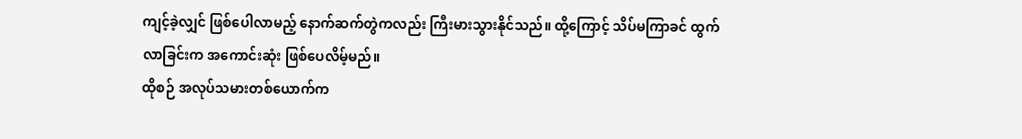ကျင့်ခဲ့လျှင် ဖြစ်ပေါလာမည့် နောက်ဆက်တွဲကလည်း ကြီးမားသွားနိုင်သည်။ ထို့ကြောင့် သိပ်မကြာခင် ထွက်လာခြင်းက အကောင်းဆုံး ဖြစ်ပေလိမ့်မည်။
ထိုစဉ် အလုပ်သမားတစ်ယောက်က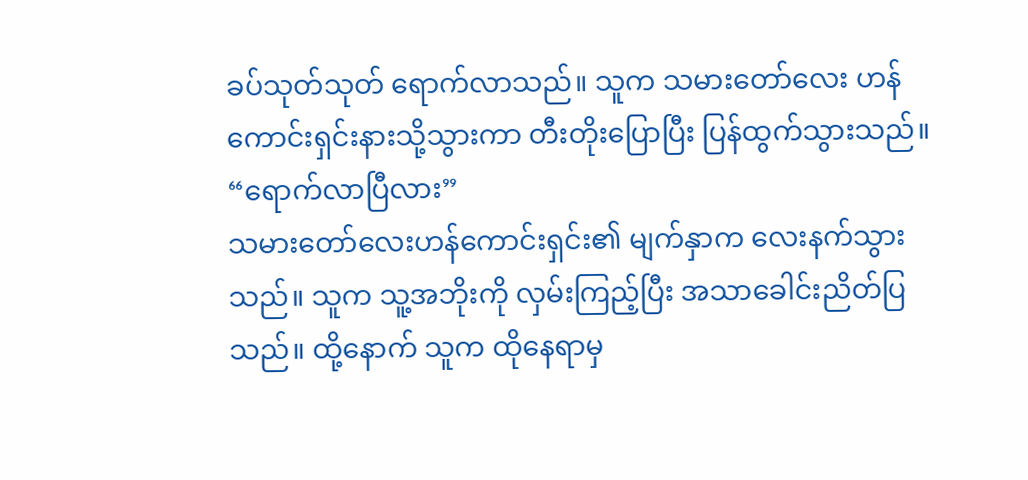ခပ်သုတ်သုတ် ရောက်လာသည်။ သူက သမားတော်လေး ဟန်ကောင်းရှင်းနားသို့သွားကာ တီးတိုးပြောပြီး ပြန်ထွက်သွားသည်။
“ရောက်လာပြီလား”
သမားတော်လေးဟန်ကောင်းရှင်း၏ မျက်နှာက လေးနက်သွားသည်။ သူက သူ့အဘိုးကို လှမ်းကြည့်ပြီး အသာခေါင်းညိတ်ပြသည်။ ထို့နောက် သူက ထိုနေရာမှ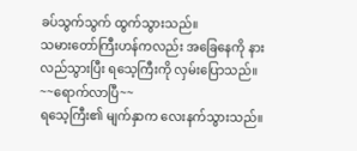ခပ်သွက်သွက် ထွက်သွားသည်။
သမားတော်ကြီးဟန်ကလည်း အခြေနေကို နားလည်သွားပြီး ရသေ့ကြီးကို လှမ်းပြောသည်။
~~ရောက်လာပြီ~~
ရသေ့ကြီး၏ မျက်နှာက လေးနက်သွားသည်။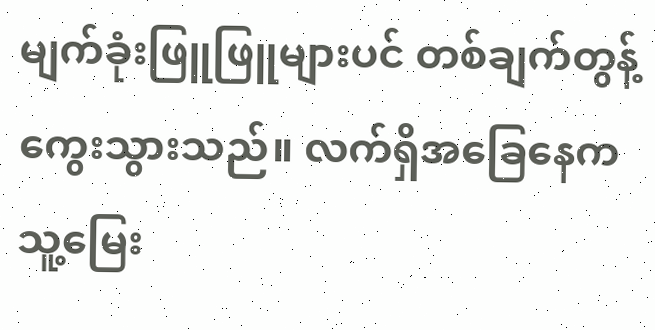မျက်ခုံးဖြူဖြူများပင် တစ်ချက်တွန့်ကွေးသွားသည်။ လက်ရှိအခြေနေက သူ့မြေး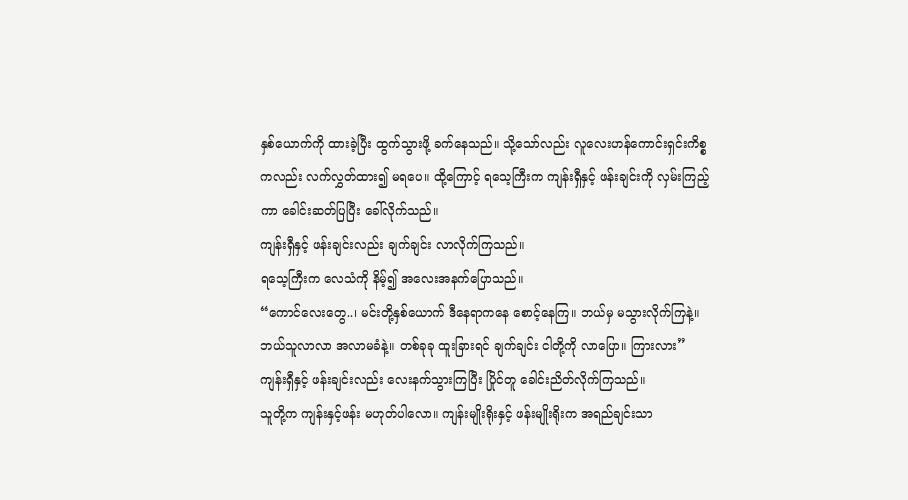နှစ်ယောက်ကို ထားခဲ့ပြီး ထွက်သွားဖို့ ခက်နေသည်။ သို့သော်လည်း လူလေးဟန်ကောင်းရှင်းကိစ္စကလည်း လက်လွှတ်ထား၍ မရပေ။ ထို့ကြောင့် ရသေ့ကြီးက ကျန်းရှီနှင့် ဖန်းချင်းကို လှမ်းကြည့်ကာ ခေါင်းဆတ်ပြပြီး ခေါ်လိုက်သည်။
ကျန်းရှီနှင့် ဖန်းချင်းလည်း ချက်ချင်း လာလိုက်ကြသည်။
ရသေ့ကြီးက လေသံကို နိမ့်၍ အလေးအနက်ပြောသည်။
“ကောင်လေးတွေ..၊ မင်းတို့နှစ်ယောက် ဒီနေရာကနေ စောင့်နေကြ။ ဘယ်မှ မသွားလိုက်ကြနဲ့။ ဘယ်သူလာလာ အလာမခံနဲ့။ တစ်ခုခု ထူးခြားရင် ချက်ချင်း ငါတို့ကို လာပြော။ ကြားလား”
ကျန်းရှီနှင့် ဖန်းချင်းလည်း လေးနက်သွားကြပြီး ပြိုင်တူ ခေါင်းညိတ်လိုက်ကြသည်။
သူတို့က ကျန်းနှင့်ဖန်း မဟုတ်ပါလော။ ကျန်းမျိုးရိုးနှင့် ဖန်းမျိုးရိုးက အရည်ချင်းသာ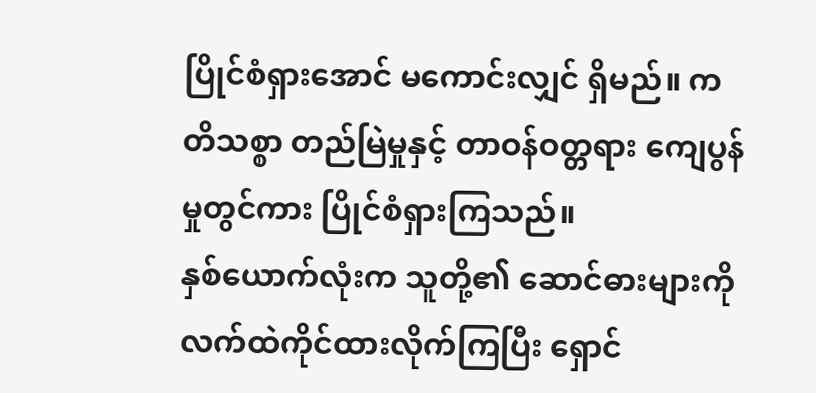ပြိုင်စံရှားအောင် မကောင်းလျှင် ရှိမည်။ ကတိသစ္စာ တည်မြဲမှုနှင့် တာဝန်ဝတ္တရား ကျေပွန်မှုတွင်ကား ပြိုင်စံရှားကြသည်။
နှစ်ယောက်လုံးက သူတို့၏ ဆောင်ဓားများကို လက်ထဲကိုင်ထားလိုက်ကြပြီး ရှောင်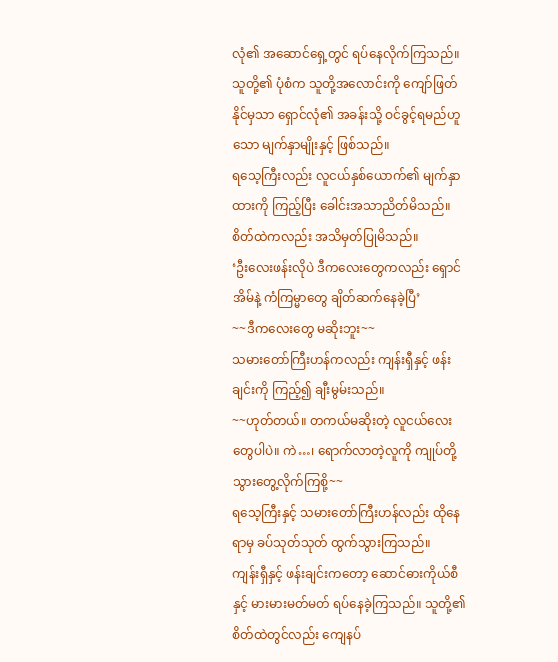လုံ၏ အဆောင်ရှေ့တွင် ရပ်နေလိုက်ကြသည်။ သူတို့၏ ပုံစံက သူတို့အလောင်းကို ကျော်ဖြတ်နိုင်မှသာ ရှောင်လုံ၏ အခန်းသို့ ဝင်ခွင့်ရမည်ဟူသော မျက်နှာမျိုးနှင့် ဖြစ်သည်။
ရသေ့ကြီးလည်း လူငယ်နှစ်ယောက်၏ မျက်နှာထားကို ကြည့်ပြီး ခေါင်းအသာညိတ်မိသည်။ စိတ်ထဲကလည်း အသိမှတ်ပြုမိသည်။
‘ဦးလေးဖန်းလိုပဲ ဒီကလေးတွေကလည်း ရှောင်အိမ်နဲ့ ကံကြမ္မာတွေ ချိတ်ဆက်နေခဲ့ပြီ’
~~ဒီကလေးတွေ မဆိုးဘူး~~
သမားတော်ကြီးဟန်ကလည်း ကျန်းရှီနှင့် ဖန်းချင်းကို ကြည့်၍ ချီးမွမ်းသည်။
~~ဟုတ်တယ်။ တကယ်မဆိုးတဲ့ လူငယ်လေးတွေပါပဲ။ ကဲ…၊ ရောက်လာတဲ့လူကို ကျုပ်တို့ သွားတွေ့လိုက်ကြစို့~~
ရသေ့ကြီးနှင့် သမားတော်ကြီးဟန်လည်း ထိုနေရာမှ ခပ်သုတ်သုတ် ထွက်သွားကြသည်။
ကျန်းရှီနှင့် ဖန်းချင်းကတော့ ဆောင်ဓားကိုယ်စီနှင့် မားမားမတ်မတ် ရပ်နေခဲ့ကြသည်။ သူတို့၏ စိတ်ထဲတွင်လည်း ကျေနပ်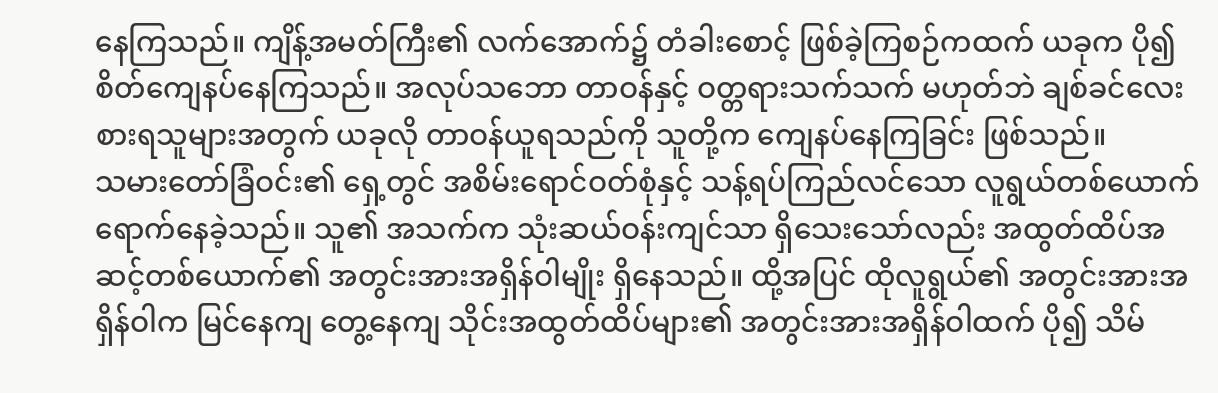နေကြသည်။ ကျိန့်အမတ်ကြီး၏ လက်အောက်၌ တံခါးစောင့် ဖြစ်ခဲ့ကြစဉ်ကထက် ယခုက ပို၍ စိတ်ကျေနပ်နေကြသည်။ အလုပ်သဘော တာဝန်နှင့် ဝတ္တရားသက်သက် မဟုတ်ဘဲ ချစ်ခင်လေးစားရသူများအတွက် ယခုလို တာဝန်ယူရသည်ကို သူတို့က ကျေနပ်နေကြခြင်း ဖြစ်သည်။
သမားတော်ခြံဝင်း၏ ရှေ့တွင် အစိမ်းရောင်ဝတ်စုံနှင့် သန့်ရပ်ကြည်လင်သော လူရွယ်တစ်ယောက် ရောက်နေခဲ့သည်။ သူ၏ အသက်က သုံးဆယ်ဝန်းကျင်သာ ရှိသေးသော်လည်း အထွတ်ထိပ်အဆင့်တစ်ယောက်၏ အတွင်းအားအရှိန်ဝါမျိုး ရှိနေသည်။ ထို့အပြင် ထိုလူရွယ်၏ အတွင်းအားအရှိန်ဝါက မြင်နေကျ တွေ့နေကျ သိုင်းအထွတ်ထိပ်များ၏ အတွင်းအားအရှိန်ဝါထက် ပို၍ သိမ်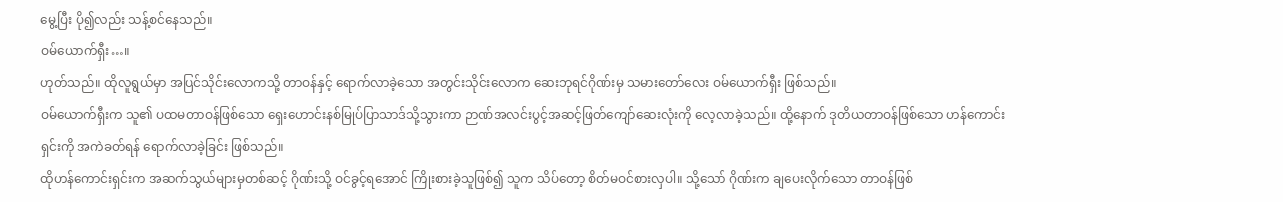မွေ့ပြီး ပို၍လည်း သန့်စင်နေသည်။
ဝမ်ယောက်ရှီး…။
ဟုတ်သည်။ ထိုလူရွယ်မှာ အပြင်သိုင်းလောကသို့ တာဝန်နှင့် ရောက်လာခဲ့သော အတွင်းသိုင်းလောက ဆေးဘုရင်ဂိုဏ်းမှ သမားတော်လေး ဝမ်ယောက်ရှီး ဖြစ်သည်။
ဝမ်ယောက်ရှီးက သူ၏ ပထမတာဝန်ဖြစ်သော ရှေးဟောင်းနစ်မြုပ်ပြာသာဒ်သို့သွားကာ ဉာဏ်အလင်းပွင့်အဆင့်ဖြတ်ကျော်ဆေးလုံးကို လေ့လာခဲ့သည်။ ထို့နောက် ဒုတိယတာဝန်ဖြစ်သော ဟန်ကောင်းရှင်းကို အကဲခတ်ရန် ရောက်လာခဲ့ခြင်း ဖြစ်သည်။
ထိုဟန်ကောင်းရှင်းက အဆက်သွယ်များမှတစ်ဆင့် ဂိုဏ်းသို့ ဝင်ခွင့်ရအောင် ကြိုးစားခဲ့သူဖြစ်၍ သူက သိပ်တော့ စိတ်မဝင်စားလှပါ။ သို့သော် ဂိုဏ်းက ချပေးလိုက်သော တာဝန်ဖြစ်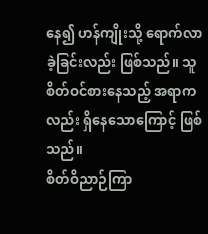နေ၍ ဟန်ကျိုးသို့ ရောက်လာခဲ့ခြင်းလည်း ဖြစ်သည်။ သူစိတ်ဝင်စားနေသည့် အရာကလည်း ရှိနေသောကြောင့် ဖြစ်သည်။
စိတ်ဝိညာဉ်ကြာ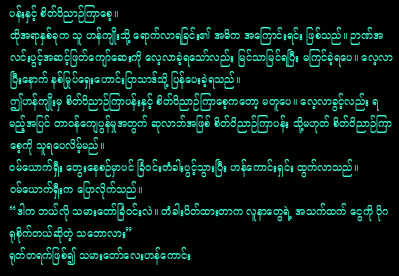ပန်းနှင့် စိတ်ဝိညာဉ်ကြာစေ့။
ထိုအရာနှစ်ခုက သူ ဟန်ကျိုးသို့ ရောက်လာရခြင်း၏ အဓိက အကြောင်းရင်း ဖြစ်သည်။ ဉာဏ်အလင်းပွင့်အဆင့်ဖြတ်ကျော်ဆေးကို လေ့လာခဲ့ရသော်လည်း မြင်သာမြင်ရပြီး မကြင်ခဲ့ရပေ။ လေ့လာပြီးနောက် နစ်မြုပ်ရှေးဟောင်းပြာသာဒ်သို့ ပြန်ပေးခဲ့ရသည်။
ဤဟန်ကျိုးမှ စိတ်ဝိညာဉ်ကြာပန်းနှင့် စိတ်ဝိညာဉ်ကြာစေ့ကတော့ မတူပေ။ လေ့လာခွင့်လည်း ရမည့်အပြင် တာဝန်ကျေပွန်မှုအတွက် ဆုလာဘ်အဖြစ် စိတ်ဝိညာဉ်ကြာပန်း သို့မဟုတ် စိတ်ဝိညာဉ်ကြာစေ့ကို သူရပေလိမ့်မည်။
ဝမ်ယောက်ရှီး တွေးနေစဉ်မှာပင် ခြံဝင်းတံခါးပွင့်သွားပြီး ဟန်ကောင်းရှင်း ထွက်လာသည်။
ဝမ်ယောက်ရှီးက ပြောလိုက်သည်။
“ဒါက ဘယ်လို သမားတော်ခြံဝင်းလဲ။ တံခါးပိတ်ထားတာက လူနာတွေရဲ့ အသက်ထက် ငွေကို ပိုဂရုစိုက်တယ်ဆိုတဲ့ သဘောလား”
ရုတ်တရက်ဖြစ်၍ သမားတော်လေးဟန်ကောင်း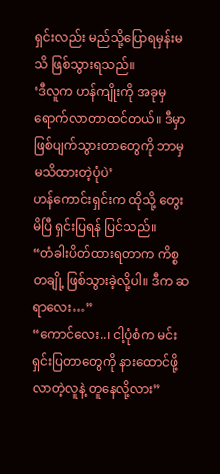ရှင်းလည်း မည်သို့ပြောရမှန်းမသိ ဖြစ်သွားရသည်။
‘ဒီလူက ဟန်ကျိုးကို အခုမှ ရောက်လာတာထင်တယ်။ ဒီမှာ ဖြစ်ပျက်သွားတာတွေကို ဘာမှ မသိထားတဲ့ပုံပဲ’
ဟန်ကောင်းရှင်းက ထိုသို့ တွေးမိပြီ ရှင်းပြရန် ပြင်သည်။
“တံခါးပိတ်ထားရတာက ကိစ္စတချို့ ဖြစ်သွားခဲ့လို့ပါ။ ဒီက ဆရာလေး…”
“ကောင်လေး..၊ ငါ့ပုံစံက မင်းရှင်းပြတာတွေကို နားထောင်ဖို့ လာတဲ့လူနဲ့ တူနေလို့လား”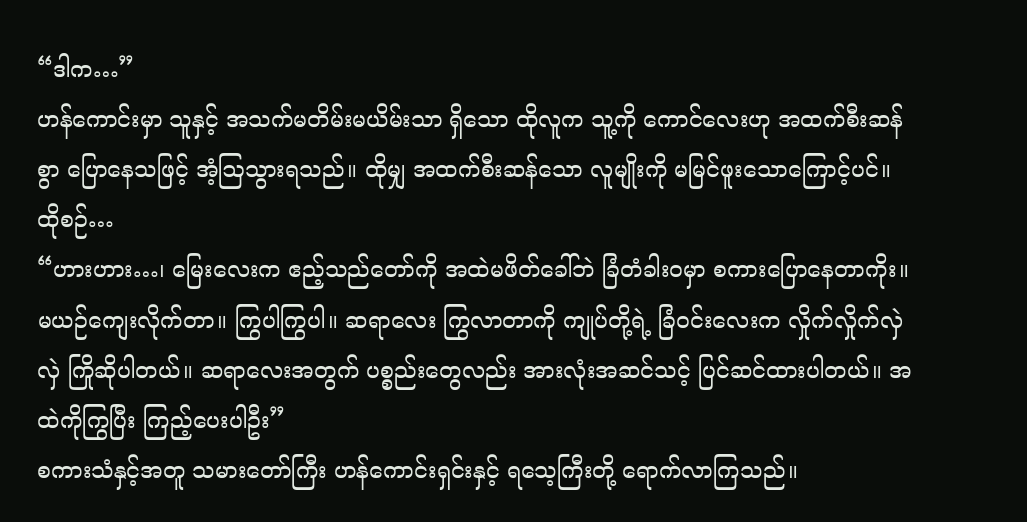“ဒါက…”
ဟန်ကောင်းမှာ သူနှင့် အသက်မတိမ်းမယိမ်းသာ ရှိသော ထိုလူက သူ့ကို ကောင်လေးဟု အထက်စီးဆန်စွာ ပြောနေသဖြင့် အံ့ဩသွားရသည်။ ထိုမျှ အထက်စီးဆန်သော လူမျိုးကို မမြင်ဖူးသောကြောင့်ပင်။
ထိုစဉ်…
“ဟားဟား…၊ မြေးလေးက ဧည့်သည်တော်ကို အထဲမဖိတ်ခေါ်ဘဲ ခြံတံခါးဝမှာ စကားပြောနေတာကိုး။ မယဉ်ကျေးလိုက်တာ။ ကြွပါကြွပါ။ ဆရာလေး ကြွလာတာကို ကျုပ်တို့ရဲ့ ခြံဝင်းလေးက လှိုက်လှိုက်လှဲလှဲ ကြိုဆိုပါတယ်။ ဆရာလေးအတွက် ပစ္စည်းတွေလည်း အားလုံးအဆင်သင့် ပြင်ဆင်ထားပါတယ်။ အထဲကိုကြွပြီး ကြည့်ပေးပါဦး”
စကားသံနှင့်အတူ သမားတော်ကြီး ဟန်ကောင်းရှင်းနှင့် ရသေ့ကြီးတို့ ရောက်လာကြသည်။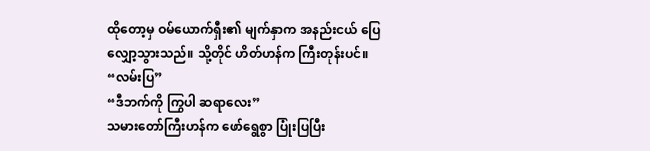ထိုတော့မှ ဝမ်ယောက်ရှီး၏ မျက်နှာက အနည်းငယ် ပြေလျှော့သွားသည်။ သို့တိုင် ဟိတ်ဟန်က ကြီးတုန်းပင်။
“လမ်းပြ”
“ဒီဘက်ကို ကြွပါ ဆရာလေး”
သမားတော်ကြီးဟန်က ဖော်ရွေစွာ ပြုံးပြပြီး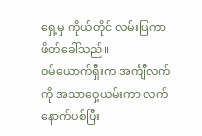ရှေ့မှ ကိုယ်တိုင် လမ်းပြကာ ဖိတ်ခေါ်သည်။
ဝမ်ယောက်ရှီးက အင်္ကျီလက်ကို အသာဝှေ့ယမ်းကာ လက်နောက်ပစ်ပြီး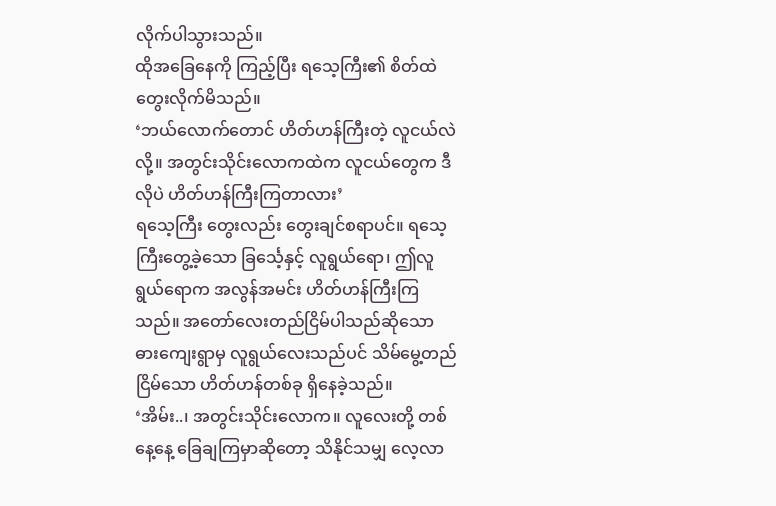လိုက်ပါသွားသည်။
ထိုအခြေနေကို ကြည့်ပြီး ရသေ့ကြီး၏ စိတ်ထဲ တွေးလိုက်မိသည်။
‘ဘယ်လောက်တောင် ဟိတ်ဟန်ကြီးတဲ့ လူငယ်လဲလို့။ အတွင်းသိုင်းလောကထဲက လူငယ်တွေက ဒီလိုပဲ ဟိတ်ဟန်ကြီးကြတာလား’
ရသေ့ကြီး တွေးလည်း တွေးချင်စရာပင်။ ရသေ့ကြီးတွေ့ခဲ့သော ခြင်္သေ့နှင့် လူရွယ်ရော၊ ဤလူရွယ်ရောက အလွန်အမင်း ဟိတ်ဟန်ကြီးကြသည်။ အတော်လေးတည်ငြိမ်ပါသည်ဆိုသော ဓားကျေးရွာမှ လူရွယ်လေးသည်ပင် သိမ်မွေ့တည်ငြိမ်သော ဟိတ်ဟန်တစ်ခု ရှိနေခဲ့သည်။
‘အိမ်း..၊ အတွင်းသိုင်းလောက။ လူလေးတို့ တစ်နေ့နေ့ ခြေချကြမှာဆိုတော့ သိနိုင်သမျှ လေ့လာ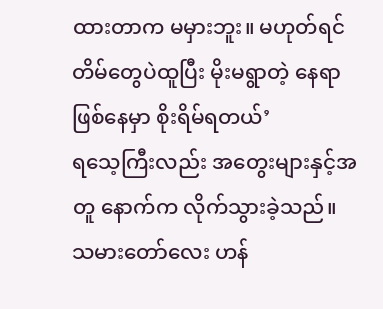ထားတာက မမှားဘူး။ မဟုတ်ရင် တိမ်တွေပဲထူပြီး မိုးမရွာတဲ့ နေရာဖြစ်နေမှာ စိုးရိမ်ရတယ်’
ရသေ့ကြီးလည်း အတွေးများနှင့်အတူ နောက်က လိုက်သွားခဲ့သည်။
သမားတော်လေး ဟန်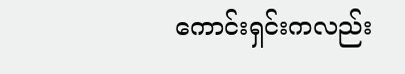ကောင်းရှင်းကလည်း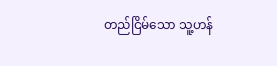တည်ငြိမ်သော သူ့ဟန်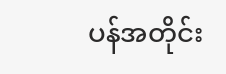ပန်အတိုင်း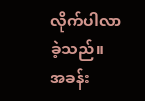လိုက်ပါလာခဲ့သည်။
အခန်း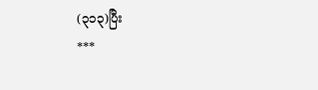(၃၁၃)ပြီး
***